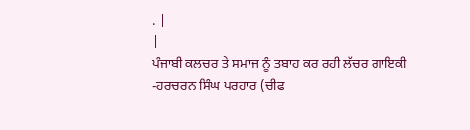. |
|
ਪੰਜਾਬੀ ਕਲਚਰ ਤੇ ਸਮਾਜ ਨੂੰ ਤਬਾਹ ਕਰ ਰਹੀ ਲੱਚਰ ਗਾਇਕੀ
-ਹਰਚਰਨ ਸਿੰਘ ਪਰਹਾਰ (ਚੀਫ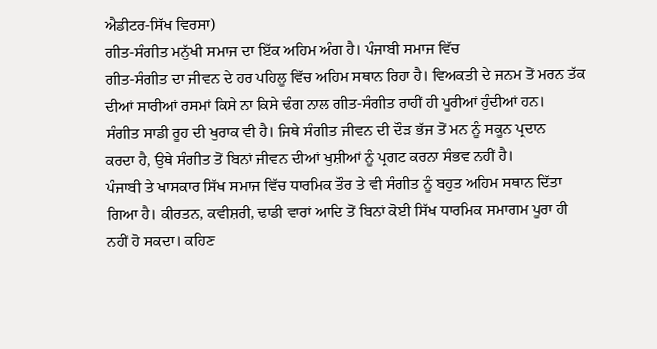ਐਡੀਟਰ-ਸਿੱਖ ਵਿਰਸਾ)
ਗੀਤ-ਸੰਗੀਤ ਮਨੁੱਖੀ ਸਮਾਜ ਦਾ ਇੱਕ ਅਹਿਮ ਅੰਗ ਹੈ। ਪੰਜਾਬੀ ਸਮਾਜ ਵਿੱਚ
ਗੀਤ-ਸੰਗੀਤ ਦਾ ਜੀਵਨ ਦੇ ਹਰ ਪਹਿਲੂ ਵਿੱਚ ਅਹਿਮ ਸਥਾਨ ਰਿਹਾ ਹੈ। ਵਿਅਕਤੀ ਦੇ ਜਨਮ ਤੋਂ ਮਰਨ ਤੱਕ
ਦੀਆਂ ਸਾਰੀਆਂ ਰਸਮਾਂ ਕਿਸੇ ਨਾ ਕਿਸੇ ਢੰਗ ਨਾਲ ਗੀਤ-ਸੰਗੀਤ ਰਾਹੀਂ ਹੀ ਪੂਰੀਆਂ ਹੁੰਦੀਆਂ ਹਨ।
ਸੰਗੀਤ ਸਾਡੀ ਰੂਹ ਦੀ ਖੁਰਾਕ ਵੀ ਹੈ। ਜਿਥੇ ਸੰਗੀਤ ਜੀਵਨ ਦੀ ਦੌੜ ਭੱਜ ਤੋਂ ਮਨ ਨੂੰ ਸਕੂਨ ਪ੍ਰਦਾਨ
ਕਰਦਾ ਹੈ, ਉਥੇ ਸੰਗੀਤ ਤੋਂ ਬਿਨਾਂ ਜੀਵਨ ਦੀਆਂ ਖੁਸ਼ੀਆਂ ਨੂੰ ਪ੍ਰਗਟ ਕਰਨਾ ਸੰਭਵ ਨਹੀਂ ਹੈ।
ਪੰਜਾਬੀ ਤੇ ਖਾਸਕਾਰ ਸਿੱਖ ਸਮਾਜ ਵਿੱਚ ਧਾਰਮਿਕ ਤੌਰ ਤੇ ਵੀ ਸੰਗੀਤ ਨੂੰ ਬਹੁਤ ਅਹਿਮ ਸਥਾਨ ਦਿੱਤਾ
ਗਿਆ ਹੈ। ਕੀਰਤਨ, ਕਵੀਸ਼ਰੀ, ਢਾਡੀ ਵਾਰਾਂ ਆਦਿ ਤੋਂ ਬਿਨਾਂ ਕੋਈ ਸਿੱਖ ਧਾਰਮਿਕ ਸਮਾਗਮ ਪੂਰਾ ਹੀ
ਨਹੀਂ ਹੋ ਸਕਦਾ। ਕਹਿਣ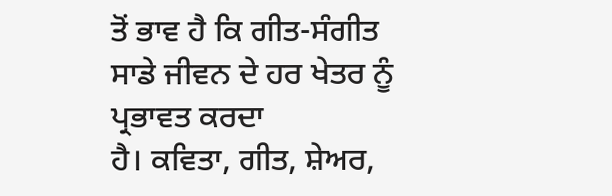ਤੋਂ ਭਾਵ ਹੈ ਕਿ ਗੀਤ-ਸੰਗੀਤ ਸਾਡੇ ਜੀਵਨ ਦੇ ਹਰ ਖੇਤਰ ਨੂੰ ਪ੍ਰਭਾਵਤ ਕਰਦਾ
ਹੈ। ਕਵਿਤਾ, ਗੀਤ, ਸ਼ੇਅਰ,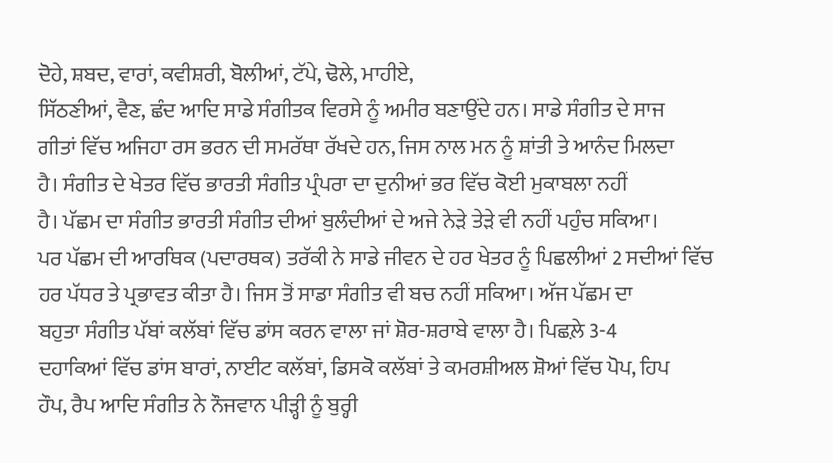ਦੋਹੇ, ਸ਼ਬਦ, ਵਾਰਾਂ, ਕਵੀਸ਼ਰੀ, ਬੋਲੀਆਂ, ਟੱਪੇ, ਢੋਲੇ, ਮਾਹੀਏ,
ਸਿੱਠਣੀਆਂ, ਵੈਣ, ਛੰਦ ਆਦਿ ਸਾਡੇ ਸੰਗੀਤਕ ਵਿਰਸੇ ਨੂੰ ਅਮੀਰ ਬਣਾਉਂਦੇ ਹਨ। ਸਾਡੇ ਸੰਗੀਤ ਦੇ ਸਾਜ
ਗੀਤਾਂ ਵਿੱਚ ਅਜਿਹਾ ਰਸ ਭਰਨ ਦੀ ਸਮਰੱਥਾ ਰੱਖਦੇ ਹਨ, ਜਿਸ ਨਾਲ ਮਨ ਨੂੰ ਸ਼ਾਂਤੀ ਤੇ ਆਨੰਦ ਮਿਲਦਾ
ਹੈ। ਸੰਗੀਤ ਦੇ ਖੇਤਰ ਵਿੱਚ ਭਾਰਤੀ ਸੰਗੀਤ ਪ੍ਰੰਪਰਾ ਦਾ ਦੁਨੀਆਂ ਭਰ ਵਿੱਚ ਕੋਈ ਮੁਕਾਬਲਾ ਨਹੀਂ
ਹੈ। ਪੱਛਮ ਦਾ ਸੰਗੀਤ ਭਾਰਤੀ ਸੰਗੀਤ ਦੀਆਂ ਬੁਲੰਦੀਆਂ ਦੇ ਅਜੇ ਨੇੜੇ ਤੇੜੇ ਵੀ ਨਹੀਂ ਪਹੁੰਚ ਸਕਿਆ।
ਪਰ ਪੱਛਮ ਦੀ ਆਰਥਿਕ (ਪਦਾਰਥਕ) ਤਰੱਕੀ ਨੇ ਸਾਡੇ ਜੀਵਨ ਦੇ ਹਰ ਖੇਤਰ ਨੂੰ ਪਿਛਲੀਆਂ 2 ਸਦੀਆਂ ਵਿੱਚ
ਹਰ ਪੱਧਰ ਤੇ ਪ੍ਰਭਾਵਤ ਕੀਤਾ ਹੈ। ਜਿਸ ਤੋਂ ਸਾਡਾ ਸੰਗੀਤ ਵੀ ਬਚ ਨਹੀਂ ਸਕਿਆ। ਅੱਜ ਪੱਛਮ ਦਾ
ਬਹੁਤਾ ਸੰਗੀਤ ਪੱਬਾਂ ਕਲੱਬਾਂ ਵਿੱਚ ਡਾਂਸ ਕਰਨ ਵਾਲਾ ਜਾਂ ਸ਼ੋਰ-ਸ਼ਰਾਬੇ ਵਾਲਾ ਹੈ। ਪਿਛਲ਼ੇ 3-4
ਦਹਾਕਿਆਂ ਵਿੱਚ ਡਾਂਸ ਬਾਰਾਂ, ਨਾਈਟ ਕਲੱਬਾਂ, ਡਿਸਕੋ ਕਲੱਬਾਂ ਤੇ ਕਮਰਸ਼ੀਅਲ ਸ਼ੋਆਂ ਵਿੱਚ ਪੋਪ, ਹਿਪ
ਹੌਪ, ਰੈਪ ਆਦਿ ਸੰਗੀਤ ਨੇ ਨੌਜਵਾਨ ਪੀੜ੍ਹੀ ਨੂੰ ਬੁਰ੍ਹੀ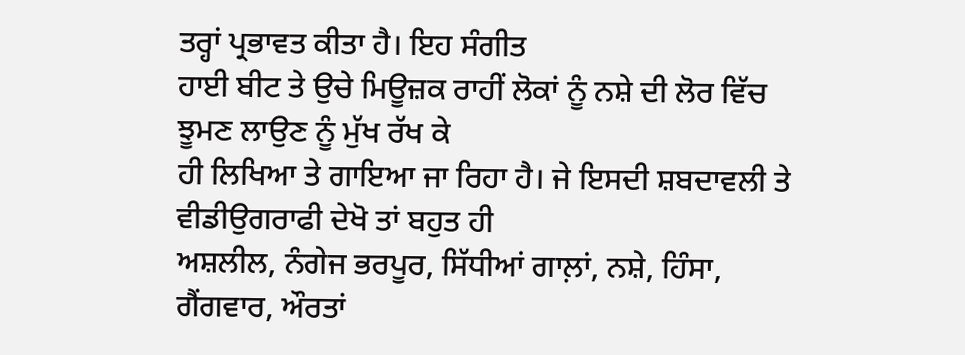ਤਰ੍ਹਾਂ ਪ੍ਰਭਾਵਤ ਕੀਤਾ ਹੈ। ਇਹ ਸੰਗੀਤ
ਹਾਈ ਬੀਟ ਤੇ ਉਚੇ ਮਿਊਜ਼ਕ ਰਾਹੀਂ ਲੋਕਾਂ ਨੂੰ ਨਸ਼ੇ ਦੀ ਲੋਰ ਵਿੱਚ ਝੂਮਣ ਲਾਉਣ ਨੂੰ ਮੁੱਖ ਰੱਖ ਕੇ
ਹੀ ਲਿਖਿਆ ਤੇ ਗਾਇਆ ਜਾ ਰਿਹਾ ਹੈ। ਜੇ ਇਸਦੀ ਸ਼ਬਦਾਵਲੀ ਤੇ ਵੀਡੀਉਗਰਾਫੀ ਦੇਖੋ ਤਾਂ ਬਹੁਤ ਹੀ
ਅਸ਼ਲੀਲ, ਨੰਗੇਜ ਭਰਪੂਰ, ਸਿੱਧੀਆਂ ਗਾਲ਼ਾਂ, ਨਸ਼ੇ, ਹਿੰਸਾ, ਗੈਂਗਵਾਰ, ਔਰਤਾਂ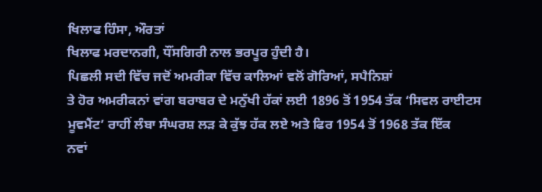ਖਿਲਾਫ ਹਿੰਸਾ, ਔਰਤਾਂ
ਖਿਲਾਫ ਮਰਦਾਨਗੀ, ਧੌਂਸਗਿਰੀ ਨਾਲ ਭਰਪੂਰ ਹੁੰਦੀ ਹੈ।
ਪਿਛਲੀ ਸਦੀ ਵਿੱਚ ਜਦੋਂ ਅਮਰੀਕਾ ਵਿੱਚ ਕਾਲਿਆਂ ਵਲੋਂ ਗੋਰਿਆਂ, ਸਪੈਨਿਸ਼ਾਂ
ਤੇ ਹੋਰ ਅਮਰੀਕਨਾਂ ਵਾਂਗ ਬਰਾਬਰ ਦੇ ਮਨੁੱਖੀ ਹੱਕਾਂ ਲਈ 1896 ਤੋਂ 1954 ਤੱਕ ‘ਸਿਵਲ ਰਾਈਟਸ
ਮੂਵਮੈਂਟ’ ਰਾਹੀਂ ਲੰਬਾ ਸੰਘਰਸ਼ ਲੜ ਕੇ ਕੁੱਝ ਹੱਕ ਲਏ ਅਤੇ ਫਿਰ 1954 ਤੋਂ 1968 ਤੱਕ ਇੱਕ
ਨਵਾਂ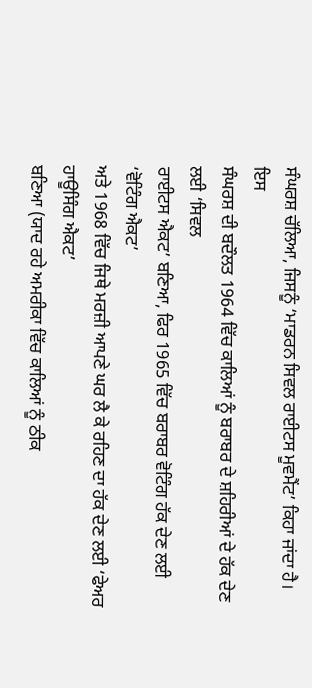ਸੰਘਰਸ਼ ਚੱਲਿਆ, ਜਿਸਨੂੰ ‘ਮਾਡਰਨ ਸਿਵਲ ਰਾਈਟਸ ਮੂਵਮੈਂਟ’ ਕਿਹਾ ਜਾਂਦਾ ਹੈ। ਇਸ
ਸੰਘਰਸ਼ ਦੀ ਬਦੌਲਤ 1964 ਵਿੱਚ ਕਾਲਿਆਂ ਨੂੰ ਬਰਾਬਰ ਦੇ ਸ਼ਹਿਰੀਆਂ ਦੇ ਹੱਕ ਦੇਣ ਲਈ ‘ਸਿਵਲ
ਰਾਈਟਸ ਐਕਟ’ ਬਣਿਆ, ਫਿਰ 1965 ਵਿੱਚ ਬਰਾਬਰ ਵੋਟਿੰਗ ਹੱਕ ਦੇਣ ਲਈ ‘ਵੋਟਿੰਗ ਐਕਟ’
ਅਤੇ 1968 ਵਿੱਚ ਜਿਥੇ ਮਰਜ਼ੀ ਆਪਣੇ ਘਰ ਲੈ ਕੇ ਰਹਿਣ ਦਾ ਹੱਕ ਦੇਣ ਲਈ ‘ਫੇਅਰ ਹਾਊਸਿੰਗ ਐਕਟ’
ਬਣਿਆ (ਯਾਦ ਰਹੇ ਅਮਰੀਕਾ ਵਿੱਚ ਕਾਲਿਆਂ ਨੂੰ ਠੀਕ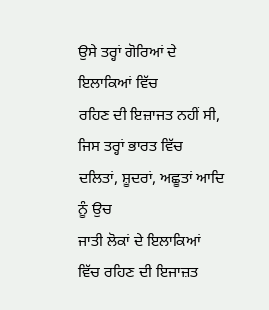ਉਸੇ ਤਰ੍ਹਾਂ ਗੋਰਿਆਂ ਦੇ ਇਲਾਕਿਆਂ ਵਿੱਚ
ਰਹਿਣ ਦੀ ਇਜ਼ਾਜਤ ਨਹੀਂ ਸੀ, ਜਿਸ ਤਰ੍ਹਾਂ ਭਾਰਤ ਵਿੱਚ ਦਲਿਤਾਂ, ਸ਼ੂਦਰਾਂ, ਅਛੂਤਾਂ ਆਦਿ ਨੂੰ ਉਚ
ਜਾਤੀ ਲੋਕਾਂ ਦੇ ਇਲਾਕਿਆਂ ਵਿੱਚ ਰਹਿਣ ਦੀ ਇਜਾਜ਼ਤ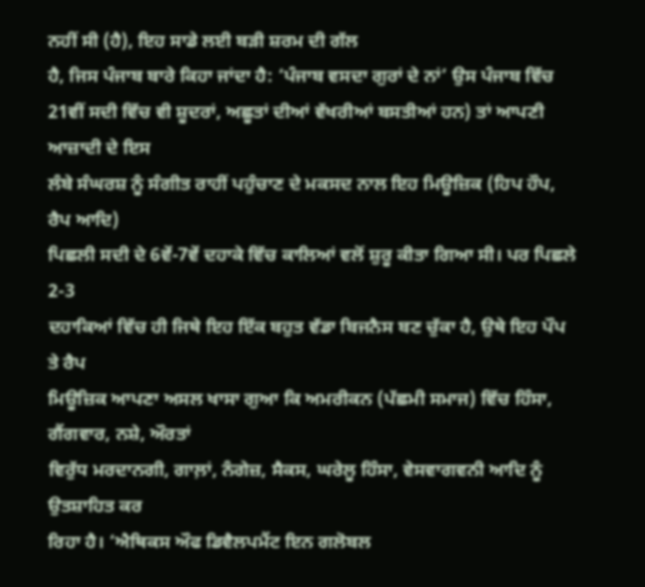ਨਹੀਂ ਸੀ (ਹੈ), ਇਹ ਸਾਡੇ ਲਈ ਬੜੀ ਸ਼ਰਮ ਦੀ ਗੱਲ
ਹੈ, ਜਿਸ ਪੰਜਾਬ ਬਾਰੇ ਕਿਹਾ ਜਾਂਦਾ ਹੈ: ‘ਪੰਜਾਬ ਵਸਦਾ ਗੁਰਾਂ ਦੇ ਨਾਂ’ ਉਸ ਪੰਜਾਬ ਵਿੱਚ
21ਵੀਂ ਸਦੀ ਵਿੱਚ ਵੀ ਸ਼ੂਦਰਾਂ, ਅਛੂਤਾਂ ਦੀਆਂ ਵੱਖਰੀਆਂ ਬਸਤੀਆਂ ਹਨ) ਤਾਂ ਆਪਣੀ ਆਜ਼ਾਦੀ ਦੇ ਇਸ
ਲੰਬੇ ਸੰਘਰਸ਼ ਨੂੰ ਸੰਗੀਤ ਰਾਹੀਂ ਪਹੁੰਚਾਣ ਦੇ ਮਕਸਦ ਨਾਲ ਇਹ ਮਿਊਜ਼ਿਕ (ਹਿਪ ਹੌਪ, ਰੈਪ ਆਦਿ)
ਪਿਛਲੀ ਸਦੀ ਦੇ 6ਵੇਂ-7ਵੇਂ ਦਹਾਕੇ ਵਿੱਚ ਕਾਲਿਆਂ ਵਲੋਂ ਸ਼ੁਰੂ ਕੀਤਾ ਗਿਆ ਸੀ। ਪਰ ਪਿਛਲੇ 2-3
ਦਹਾਕਿਆਂ ਵਿੱਚ ਹੀ ਜਿਥੇ ਇਹ ਇੱਕ ਬਹੁਤ ਵੱਡਾ ਬਿਜਨੈਸ ਬਣ ਚੁੱਕਾ ਹੈ, ਉਥੇ ਇਹ ਪੌਪ ਤੇ ਰੈਪ
ਮਿਊਜ਼ਿਕ ਆਪਣਾ ਅਸਲ ਖਾਸਾ ਗੁਆ ਕਿ ਅਮਰੀਕਨ (ਪੱਛਮੀ ਸਮਾਜ) ਵਿੱਚ ਹਿੰਸਾ, ਗੈਂਗਵਾਰ, ਨਸ਼ੇ, ਔਰਤਾਂ
ਵਿਰੁੱਧ ਮਰਦਾਨਗੀ, ਗਾਲ਼ਾਂ, ਨੰਗੇਜ਼, ਸੈਕਸ, ਘਰੇਲੂ ਹਿੰਸਾ, ਵੇਸਵਾਗਵਨੀ ਆਦਿ ਨੂੰ ਉਤਸ਼ਾਹਿਤ ਕਰ
ਰਿਹਾ ਹੈ। ‘ਐਥਿਕਸ ਔਫ ਡਿਵੈਲਪਮੈਂਟ ਇਨ ਗਲੋਬਲ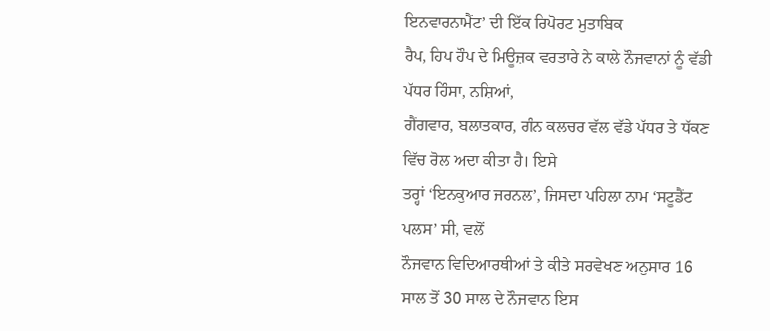ਇਨਵਾਰਨਾਮੈਂਟ’ ਦੀ ਇੱਕ ਰਿਪੋਰਟ ਮੁਤਾਬਿਕ
ਰੈਪ, ਹਿਪ ਹੌਪ ਦੇ ਮਿਊਜ਼ਕ ਵਰਤਾਰੇ ਨੇ ਕਾਲੇ ਨੌਜਵਾਨਾਂ ਨੂੰ ਵੱਡੀ ਪੱਧਰ ਹਿੰਸਾ, ਨਸ਼ਿਆਂ,
ਗੈਂਗਵਾਰ, ਬਲਾਤਕਾਰ, ਗੰਨ ਕਲਚਰ ਵੱਲ ਵੱਡੇ ਪੱਧਰ ਤੇ ਧੱਕਣ ਵਿੱਚ ਰੋਲ ਅਦਾ ਕੀਤਾ ਹੈ। ਇਸੇ
ਤਰ੍ਹਾਂ ‘ਇਨਕੁਆਰ ਜਰਨਲ’, ਜਿਸਦਾ ਪਹਿਲਾ ਨਾਮ ‘ਸਟੂਡੈਂਟ ਪਲਸ’ ਸੀ, ਵਲੋਂ
ਨੌਜਵਾਨ ਵਿਦਿਆਰਥੀਆਂ ਤੇ ਕੀਤੇ ਸਰਵੇਖਣ ਅਨੁਸਾਰ 16 ਸਾਲ ਤੋਂ 30 ਸਾਲ ਦੇ ਨੌਜਵਾਨ ਇਸ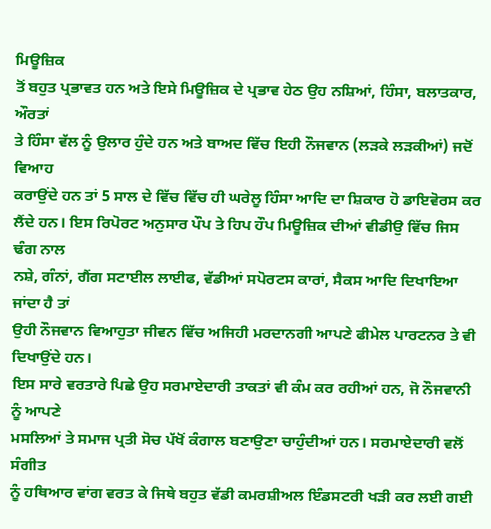ਮਿਊਜ਼ਿਕ
ਤੋਂ ਬਹੁਤ ਪ੍ਰਭਾਵਤ ਹਨ ਅਤੇ ਇਸੇ ਮਿਊਜ਼ਿਕ ਦੇ ਪ੍ਰਭਾਵ ਹੇਠ ਉਹ ਨਸ਼ਿਆਂ, ਹਿੰਸਾ, ਬਲਾਤਕਾਰ, ਔਰਤਾਂ
ਤੇ ਹਿੰਸਾ ਵੱਲ ਨੂੰ ਉਲਾਰ ਹੁੰਦੇ ਹਨ ਅਤੇ ਬਾਅਦ ਵਿੱਚ ਇਹੀ ਨੌਜਵਾਨ (ਲੜਕੇ ਲੜਕੀਆਂ) ਜਦੋਂ ਵਿਆਹ
ਕਰਾਉਂਦੇ ਹਨ ਤਾਂ 5 ਸਾਲ ਦੇ ਵਿੱਚ ਵਿੱਚ ਹੀ ਘਰੇਲੂ ਹਿੰਸਾ ਆਦਿ ਦਾ ਸ਼ਿਕਾਰ ਹੋ ਡਾਇਵੋਰਸ ਕਰ
ਲੈਂਦੇ ਹਨ। ਇਸ ਰਿਪੋਰਟ ਅਨੁਸਾਰ ਪੌਪ ਤੇ ਹਿਪ ਹੌਪ ਮਿਊਜ਼ਿਕ ਦੀਆਂ ਵੀਡੀਉ ਵਿੱਚ ਜਿਸ ਢੰਗ ਨਾਲ
ਨਸ਼ੇ, ਗੰਨਾਂ, ਗੈਂਗ ਸਟਾਈਲ ਲਾਈਫ, ਵੱਡੀਆਂ ਸਪੋਰਟਸ ਕਾਰਾਂ, ਸੈਕਸ ਆਦਿ ਦਿਖਾਇਆ ਜਾਂਦਾ ਹੈ ਤਾਂ
ਉਹੀ ਨੌਜਵਾਨ ਵਿਆਹੁਤਾ ਜੀਵਨ ਵਿੱਚ ਅਜਿਹੀ ਮਰਦਾਨਗੀ ਆਪਣੇ ਫੀਮੇਲ ਪਾਰਟਨਰ ਤੇ ਵੀ ਦਿਖਾਉਂਦੇ ਹਨ।
ਇਸ ਸਾਰੇ ਵਰਤਾਰੇ ਪਿਛੇ ਉਹ ਸਰਮਾਏਦਾਰੀ ਤਾਕਤਾਂ ਵੀ ਕੰਮ ਕਰ ਰਹੀਆਂ ਹਨ, ਜੋ ਨੌਜਵਾਨੀ ਨੂੰ ਆਪਣੇ
ਮਸਲਿਆਂ ਤੇ ਸਮਾਜ ਪ੍ਰਤੀ ਸੋਚ ਪੱਖੋਂ ਕੰਗਾਲ ਬਣਾਉਣਾ ਚਾਹੁੰਦੀਆਂ ਹਨ। ਸਰਮਾਏਦਾਰੀ ਵਲੋਂ ਸੰਗੀਤ
ਨੂੰ ਹਥਿਆਰ ਵਾਂਗ ਵਰਤ ਕੇ ਜਿਥੇ ਬਹੁਤ ਵੱਡੀ ਕਮਰਸ਼ੀਅਲ ਇੰਡਸਟਰੀ ਖੜੀ ਕਰ ਲਈ ਗਈ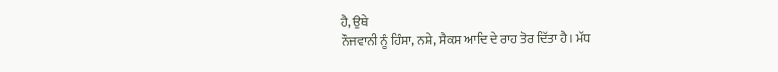ਹੈ, ਉਥੇ
ਨੌਜਵਾਨੀ ਨੂੰ ਹਿੰਸਾ, ਨਸ਼ੇ, ਸੈਕਸ ਆਦਿ ਦੇ ਰਾਹ ਤੋਰ ਦਿੱਤਾ ਹੈ। ਮੱਧ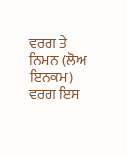ਵਰਗ ਤੇ ਨਿਮਨ (ਲੋਅ ਇਨਕਮ)
ਵਰਗ ਇਸ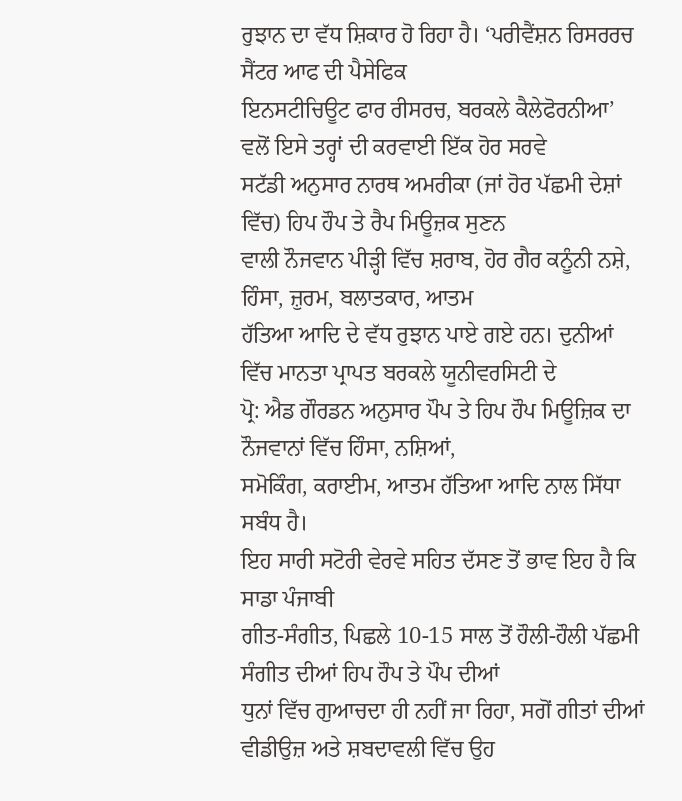ਰੁਝਾਨ ਦਾ ਵੱਧ ਸ਼ਿਕਾਰ ਹੋ ਰਿਹਾ ਹੈ। ‘ਪਰੀਵੈਂਸ਼ਨ ਰਿਸਰਰਚ ਸੈਂਟਰ ਆਫ ਦੀ ਪੈਸੇਫਿਕ
ਇਨਸਟੀਚਿਊਟ ਫਾਰ ਰੀਸਰਚ, ਬਰਕਲੇ ਕੈਲੇਫੋਰਨੀਆ’ ਵਲੋਂ ਇਸੇ ਤਰ੍ਹਾਂ ਦੀ ਕਰਵਾਈ ਇੱਕ ਹੋਰ ਸਰਵੇ
ਸਟੱਡੀ ਅਨੁਸਾਰ ਨਾਰਥ ਅਮਰੀਕਾ (ਜਾਂ ਹੋਰ ਪੱਛਮੀ ਦੇਸ਼ਾਂ ਵਿੱਚ) ਹਿਪ ਹੌਪ ਤੇ ਰੈਪ ਮਿਊਜ਼ਕ ਸੁਣਨ
ਵਾਲੀ ਨੌਜਵਾਨ ਪੀੜ੍ਹੀ ਵਿੱਚ ਸ਼ਰਾਬ, ਹੋਰ ਗੈਰ ਕਨੂੰਨੀ ਨਸ਼ੇ, ਹਿੰਸਾ, ਜ਼ੁਰਮ, ਬਲਾਤਕਾਰ, ਆਤਮ
ਹੱਤਿਆ ਆਦਿ ਦੇ ਵੱਧ ਰੁਝਾਨ ਪਾਏ ਗਏ ਹਨ। ਦੁਨੀਆਂ ਵਿੱਚ ਮਾਨਤਾ ਪ੍ਰਾਪਤ ਬਰਕਲੇ ਯੂਨੀਵਰਸਿਟੀ ਦੇ
ਪ੍ਰੋ: ਐਡ ਗੌਰਡਨ ਅਨੁਸਾਰ ਪੌਪ ਤੇ ਹਿਪ ਹੌਪ ਮਿਊਜ਼ਿਕ ਦਾ ਨੌਜਵਾਨਾਂ ਵਿੱਚ ਹਿੰਸਾ, ਨਸ਼ਿਆਂ,
ਸਮੋਕਿੰਗ, ਕਰਾਈਮ, ਆਤਮ ਹੱਤਿਆ ਆਦਿ ਨਾਲ ਸਿੱਧਾ ਸਬੰਧ ਹੈ।
ਇਹ ਸਾਰੀ ਸਟੋਰੀ ਵੇਰਵੇ ਸਹਿਤ ਦੱਸਣ ਤੋਂ ਭਾਵ ਇਹ ਹੈ ਕਿ ਸਾਡਾ ਪੰਜਾਬੀ
ਗੀਤ-ਸੰਗੀਤ, ਪਿਛਲੇ 10-15 ਸਾਲ ਤੋਂ ਹੌਲੀ-ਹੌਲੀ ਪੱਛਮੀ ਸੰਗੀਤ ਦੀਆਂ ਹਿਪ ਹੌਪ ਤੇ ਪੌਪ ਦੀਆਂ
ਧੁਨਾਂ ਵਿੱਚ ਗੁਆਚਦਾ ਹੀ ਨਹੀਂ ਜਾ ਰਿਹਾ, ਸਗੋਂ ਗੀਤਾਂ ਦੀਆਂ ਵੀਡੀਉਜ਼ ਅਤੇ ਸ਼ਬਦਾਵਲੀ ਵਿੱਚ ਉਹ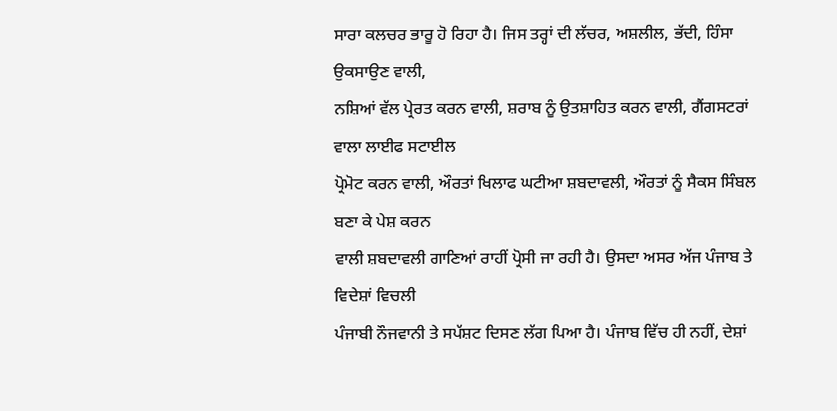ਸਾਰਾ ਕਲਚਰ ਭਾਰੂ ਹੋ ਰਿਹਾ ਹੈ। ਜਿਸ ਤਰ੍ਹਾਂ ਦੀ ਲੱਚਰ, ਅਸ਼ਲੀਲ, ਭੱਦੀ, ਹਿੰਸਾ ਉਕਸਾਉਣ ਵਾਲੀ,
ਨਸ਼ਿਆਂ ਵੱਲ ਪ੍ਰੇਰਤ ਕਰਨ ਵਾਲੀ, ਸ਼ਰਾਬ ਨੂੰ ਉਤਸ਼ਾਹਿਤ ਕਰਨ ਵਾਲੀ, ਗੈਂਗਸਟਰਾਂ ਵਾਲਾ ਲਾਈਫ ਸਟਾਈਲ
ਪ੍ਰੋਮੋਟ ਕਰਨ ਵਾਲੀ, ਔਰਤਾਂ ਖਿਲਾਫ ਘਟੀਆ ਸ਼ਬਦਾਵਲੀ, ਔਰਤਾਂ ਨੂੰ ਸੈਕਸ ਸਿੰਬਲ ਬਣਾ ਕੇ ਪੇਸ਼ ਕਰਨ
ਵਾਲੀ ਸ਼ਬਦਾਵਲੀ ਗਾਣਿਆਂ ਰਾਹੀਂ ਪ੍ਰੋਸੀ ਜਾ ਰਹੀ ਹੈ। ਉਸਦਾ ਅਸਰ ਅੱਜ ਪੰਜਾਬ ਤੇ ਵਿਦੇਸ਼ਾਂ ਵਿਚਲੀ
ਪੰਜਾਬੀ ਨੌਜਵਾਨੀ ਤੇ ਸਪੱਸ਼ਟ ਦਿਸਣ ਲੱਗ ਪਿਆ ਹੈ। ਪੰਜਾਬ ਵਿੱਚ ਹੀ ਨਹੀਂ, ਦੇਸ਼ਾਂ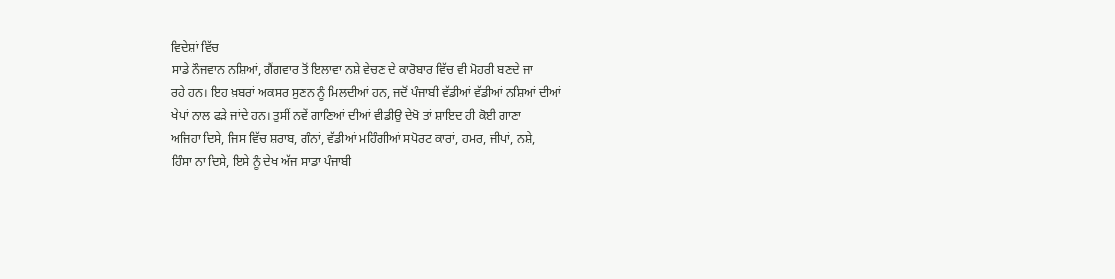ਵਿਦੇਸ਼ਾਂ ਵਿੱਚ
ਸਾਡੇ ਨੌਜਵਾਨ ਨਸ਼ਿਆਂ, ਗੈਂਗਵਾਰ ਤੋਂ ਇਲਾਵਾ ਨਸ਼ੇ ਵੇਚਣ ਦੇ ਕਾਰੋਬਾਰ ਵਿੱਚ ਵੀ ਮੋਹਰੀ ਬਣਦੇ ਜਾ
ਰਹੇ ਹਨ। ਇਹ ਖ਼ਬਰਾਂ ਅਕਸਰ ਸੁਣਨ ਨੂੰ ਮਿਲਦੀਆਂ ਹਨ, ਜਦੋਂ ਪੰਜਾਬੀ ਵੱਡੀਆਂ ਵੱਡੀਆਂ ਨਸ਼ਿਆਂ ਦੀਆਂ
ਖੇਪਾਂ ਨਾਲ ਫੜੇ ਜਾਂਦੇ ਹਨ। ਤੁਸੀਂ ਨਵੇਂ ਗਾਣਿਆਂ ਦੀਆਂ ਵੀਡੀਉ ਦੇਖੋ ਤਾਂ ਸ਼ਾਇਦ ਹੀ ਕੋਈ ਗਾਣਾ
ਅਜਿਹਾ ਦਿਸੇ, ਜਿਸ ਵਿੱਚ ਸ਼ਰਾਬ, ਗੰਨਾਂ, ਵੱਡੀਆਂ ਮਹਿੰਗੀਆਂ ਸਪੋਰਟ ਕਾਰਾਂ, ਹਮਰ, ਜੀਪਾਂ, ਨਸ਼ੇ,
ਹਿੰਸਾ ਨਾ ਦਿਸੇ, ਇਸੇ ਨੂੰ ਦੇਖ ਅੱਜ ਸਾਡਾ ਪੰਜਾਬੀ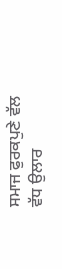ਸਮਾਜ ਫੁਰਕਪੁਣੇ ਵੱਲ ਵੱਧ ਉਲਾਰ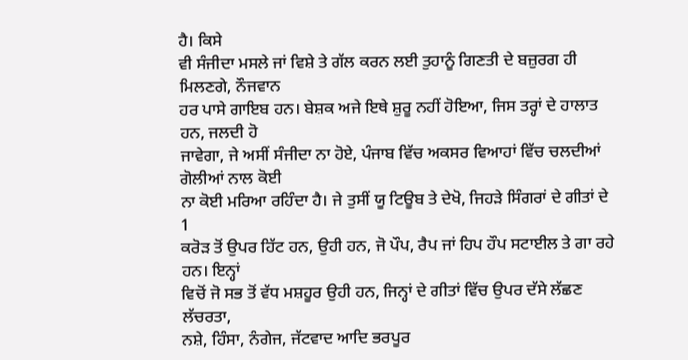ਹੈ। ਕਿਸੇ
ਵੀ ਸੰਜੀਦਾ ਮਸਲੇ ਜਾਂ ਵਿਸ਼ੇ ਤੇ ਗੱਲ ਕਰਨ ਲਈ ਤੁਹਾਨੂੰ ਗਿਣਤੀ ਦੇ ਬਜ਼ੁਰਗ ਹੀ ਮਿਲਣਗੇ, ਨੌਜਵਾਨ
ਹਰ ਪਾਸੇ ਗਾਇਬ ਹਨ। ਬੇਸ਼ਕ ਅਜੇ ਇਥੇ ਸ਼ੁਰੂ ਨਹੀਂ ਹੋਇਆ, ਜਿਸ ਤਰ੍ਹਾਂ ਦੇ ਹਾਲਾਤ ਹਨ, ਜਲਦੀ ਹੋ
ਜਾਵੇਗਾ, ਜੇ ਅਸੀਂ ਸੰਜੀਦਾ ਨਾ ਹੋਏ, ਪੰਜਾਬ ਵਿੱਚ ਅਕਸਰ ਵਿਆਹਾਂ ਵਿੱਚ ਚਲਦੀਆਂ ਗੋਲੀਆਂ ਨਾਲ ਕੋਈ
ਨਾ ਕੋਈ ਮਰਿਆ ਰਹਿੰਦਾ ਹੈ। ਜੇ ਤੁਸੀਂ ਯੂ ਟਿਊਬ ਤੇ ਦੇਖੋ, ਜਿਹੜੇ ਸਿੰਗਰਾਂ ਦੇ ਗੀਤਾਂ ਦੇ 1
ਕਰੋੜ ਤੋਂ ਉਪਰ ਹਿੱਟ ਹਨ, ਉਹੀ ਹਨ, ਜੋ ਪੌਪ, ਰੈਪ ਜਾਂ ਹਿਪ ਹੌਪ ਸਟਾਈਲ ਤੇ ਗਾ ਰਹੇ ਹਨ। ਇਨ੍ਹਾਂ
ਵਿਚੋਂ ਜੋ ਸਭ ਤੋਂ ਵੱਧ ਮਸ਼ਹੂਰ ਉਹੀ ਹਨ, ਜਿਨ੍ਹਾਂ ਦੇ ਗੀਤਾਂ ਵਿੱਚ ਉਪਰ ਦੱਸੇ ਲੱਛਣ ਲੱਚਰਤਾ,
ਨਸ਼ੇ, ਹਿੰਸਾ, ਨੰਗੇਜ, ਜੱਟਵਾਦ ਆਦਿ ਭਰਪੂਰ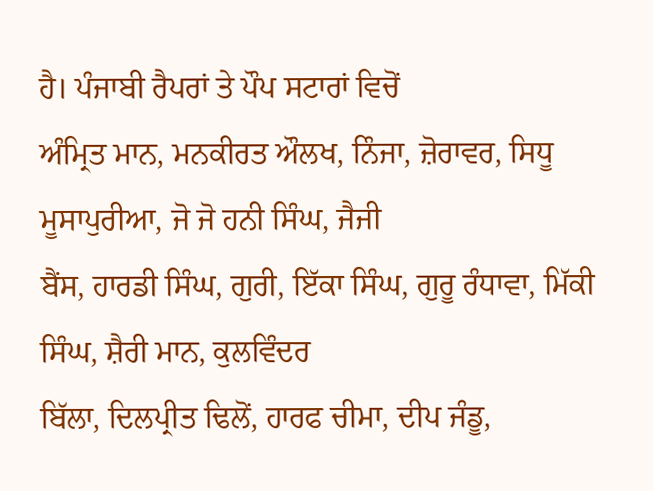ਹੈ। ਪੰਜਾਬੀ ਰੈਪਰਾਂ ਤੇ ਪੌਪ ਸਟਾਰਾਂ ਵਿਚੋਂ
ਅੰਮ੍ਰਿਤ ਮਾਨ, ਮਨਕੀਰਤ ਔਲਖ, ਨਿੰਜਾ, ਜ਼ੋਰਾਵਰ, ਸਿਧੂ ਮੂਸਾਪੁਰੀਆ, ਜੋ ਜੋ ਹਨੀ ਸਿੰਘ, ਜੈਜੀ
ਬੈਂਸ, ਹਾਰਡੀ ਸਿੰਘ, ਗੁਰੀ, ਇੱਕਾ ਸਿੰਘ, ਗੁਰੂ ਰੰਧਾਵਾ, ਮਿੱਕੀ ਸਿੰਘ, ਸ਼ੈਰੀ ਮਾਨ, ਕੁਲਵਿੰਦਰ
ਬਿੱਲਾ, ਦਿਲਪ੍ਰੀਤ ਢਿਲੋਂ, ਹਾਰਫ ਚੀਮਾ, ਦੀਪ ਜੰਡੂ,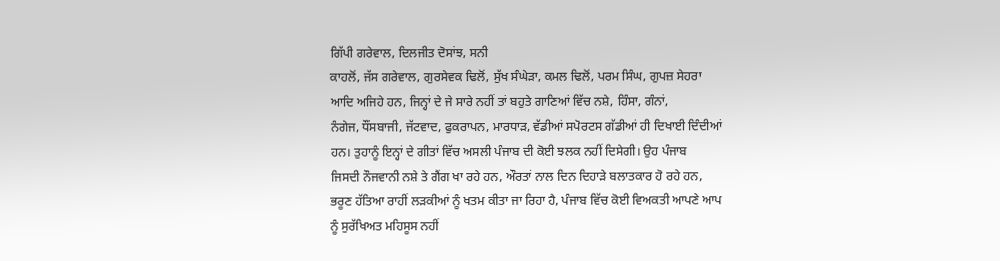ਗਿੱਪੀ ਗਰੇਵਾਲ, ਦਿਲਜੀਤ ਦੋਸਾਂਝ, ਸਨੀ
ਕਾਹਲੋਂ, ਜੱਸ ਗਰੇਵਾਲ, ਗੁਰਸੇਵਕ ਢਿਲੋਂ, ਸੁੱਖ ਸੰਘੇੜਾ, ਕਮਲ ਢਿਲੋਂ, ਪਰਮ ਸਿੰਘ, ਗੁਪਜ਼ ਸੇਹਰਾ
ਆਦਿ ਅਜਿਹੇ ਹਨ, ਜਿਨ੍ਹਾਂ ਦੇ ਜੇ ਸਾਰੇ ਨਹੀਂ ਤਾਂ ਬਹੁਤੇ ਗਾਣਿਆਂ ਵਿੱਚ ਨਸ਼ੇ, ਹਿੰਸਾ, ਗੰਨਾਂ,
ਨੰਗੇਜ, ਧੌਂਸਬਾਜੀ, ਜੱਟਵਾਦ, ਫੁਕਰਾਪਨ, ਮਾਰਧਾੜ, ਵੱਡੀਆਂ ਸਪੋਰਟਸ ਗੱਡੀਆਂ ਹੀ ਦਿਖਾਈ ਦਿੰਦੀਆਂ
ਹਨ। ਤੁਹਾਨੂੰ ਇਨ੍ਹਾਂ ਦੇ ਗੀਤਾਂ ਵਿੱਚ ਅਸਲੀ ਪੰਜਾਬ ਦੀ ਕੋਈ ਝਲਕ ਨਹੀਂ ਦਿਸੇਗੀ। ਉਹ ਪੰਜਾਬ
ਜਿਸਦੀ ਨੌਜਵਾਨੀ ਨਸ਼ੇ ਤੇ ਗੈਂਗ ਖਾ ਰਹੇ ਹਨ, ਔਰਤਾਂ ਨਾਲ ਦਿਨ ਦਿਹਾੜੇ ਬਲਾਤਕਾਰ ਹੋ ਰਹੇ ਹਨ,
ਭਰੂਣ ਹੱਤਿਆ ਰਾਹੀਂ ਲੜਕੀਆਂ ਨੂੰ ਖਤਮ ਕੀਤਾ ਜਾ ਰਿਹਾ ਹੈ, ਪੰਜਾਬ ਵਿੱਚ ਕੋਈ ਵਿਅਕਤੀ ਆਪਣੇ ਆਪ
ਨੂੰ ਸੁਰੱਖਿਅਤ ਮਹਿਸੂਸ ਨਹੀਂ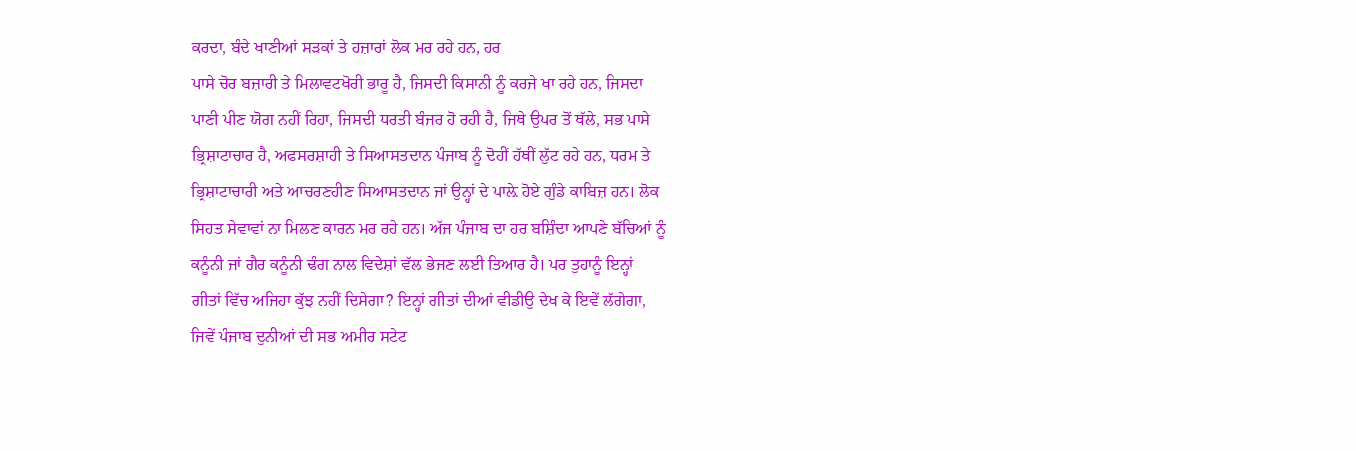ਕਰਦਾ, ਬੰਦੇ ਖਾਣੀਆਂ ਸੜਕਾਂ ਤੇ ਹਜ਼ਾਰਾਂ ਲੋਕ ਮਰ ਰਹੇ ਹਨ, ਹਰ
ਪਾਸੇ ਚੋਰ ਬਜ਼ਾਰੀ ਤੇ ਮਿਲਾਵਟਖੋਰੀ ਭਾਰੂ ਹੈ, ਜਿਸਦੀ ਕਿਸਾਨੀ ਨੂੰ ਕਰਜੇ ਖਾ ਰਹੇ ਹਨ, ਜਿਸਦਾ
ਪਾਣੀ ਪੀਣ ਯੋਗ ਨਹੀਂ ਰਿਹਾ, ਜਿਸਦੀ ਧਰਤੀ ਬੰਜਰ ਹੋ ਰਹੀ ਹੈ, ਜਿਥੇ ਉਪਰ ਤੋਂ ਥੱਲੇ, ਸਭ ਪਾਸੇ
ਭ੍ਰਿਸ਼ਾਟਾਚਾਰ ਹੈ, ਅਫਸਰਸ਼ਾਹੀ ਤੇ ਸਿਆਸਤਦਾਨ ਪੰਜਾਬ ਨੂੰ ਦੋਹੀਂ ਹੱਥੀਂ ਲੁੱਟ ਰਹੇ ਹਨ, ਧਰਮ ਤੇ
ਭ੍ਰਿਸ਼ਾਟਾਚਾਰੀ ਅਤੇ ਆਚਰਣਹੀਣ ਸਿਆਸਤਦਾਨ ਜਾਂ ਉਨ੍ਹਾਂ ਦੇ ਪਾਲ਼ੇ ਹੋਏ ਗੁੰਡੇ ਕਾਬਿਜ਼ ਹਨ। ਲੋਕ
ਸਿਹਤ ਸੇਵਾਵਾਂ ਨਾ ਮਿਲਣ ਕਾਰਨ ਮਰ ਰਹੇ ਹਨ। ਅੱਜ ਪੰਜਾਬ ਦਾ ਹਰ ਬਸ਼ਿੰਦਾ ਆਪਣੇ ਬੱਚਿਆਂ ਨੂੰ
ਕਨੂੰਨੀ ਜਾਂ ਗੈਰ ਕਨੂੰਨੀ ਢੰਗ ਨਾਲ ਵਿਦੇਸ਼ਾਂ ਵੱਲ ਭੇਜਣ ਲਈ ਤਿਆਰ ਹੈ। ਪਰ ਤੁਹਾਨੂੰ ਇਨ੍ਹਾਂ
ਗੀਤਾਂ ਵਿੱਚ ਅਜਿਹਾ ਕੁੱਝ ਨਹੀਂ ਦਿਸੇਗਾ? ਇਨ੍ਹਾਂ ਗੀਤਾਂ ਦੀਆਂ ਵੀਡੀਉ ਦੇਖ ਕੇ ਇਵੇਂ ਲੱਗੇਗਾ,
ਜਿਵੇਂ ਪੰਜਾਬ ਦੁਨੀਆਂ ਦੀ ਸਭ ਅਮੀਰ ਸਟੇਟ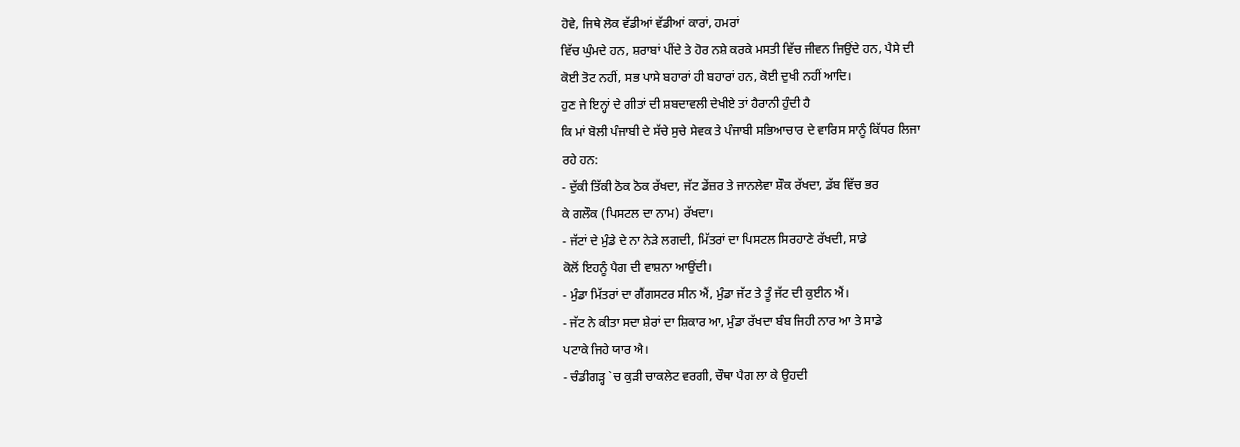ਹੋਵੇ, ਜਿਥੇ ਲੋਕ ਵੱਡੀਆਂ ਵੱਡੀਆਂ ਕਾਰਾਂ, ਹਮਰਾਂ
ਵਿੱਚ ਘੁੰਮਦੇ ਹਨ, ਸ਼ਰਾਬਾਂ ਪੀਂਦੇ ਤੇ ਹੋਰ ਨਸ਼ੇ ਕਰਕੇ ਮਸਤੀ ਵਿੱਚ ਜੀਵਨ ਜਿਉਂਦੇ ਹਨ, ਪੈਸੇ ਦੀ
ਕੋਈ ਤੋਟ ਨਹੀਂ, ਸਭ ਪਾਸੇ ਬਹਾਰਾਂ ਹੀ ਬਹਾਰਾਂ ਹਨ, ਕੋਈ ਦੁਖੀ ਨਹੀਂ ਆਦਿ।
ਹੁਣ ਜੇ ਇਨ੍ਹਾਂ ਦੇ ਗੀਤਾਂ ਦੀ ਸ਼ਬਦਾਵਲੀ ਦੇਖੀਏ ਤਾਂ ਹੈਰਾਨੀ ਹੁੰਦੀ ਹੈ
ਕਿ ਮਾਂ ਬੋਲੀ ਪੰਜਾਬੀ ਦੇ ਸੱਚੇ ਸੁਚੇ ਸੇਵਕ ਤੇ ਪੰਜਾਬੀ ਸਭਿਆਚਾਰ ਦੇ ਵਾਰਿਸ ਸਾਨੂੰ ਕਿੱਧਰ ਲਿਜਾ
ਰਹੇ ਹਨ:
- ਦੁੱਕੀ ਤਿੱਕੀ ਠੋਕ ਠੋਕ ਰੱਖਦਾ, ਜੱਟ ਡੇਂਜ਼ਰ ਤੇ ਜਾਨਲੇਵਾ ਸ਼ੌਕ ਰੱਖਦਾ, ਡੱਬ ਵਿੱਚ ਭਰ
ਕੇ ਗਲੌਕ (ਪਿਸਟਲ ਦਾ ਨਾਮ) ਰੱਖਦਾ।
- ਜੱਟਾਂ ਦੇ ਮੁੰਡੇ ਦੇ ਨਾ ਨੇੜੇ ਲਗਦੀ, ਮਿੱਤਰਾਂ ਦਾ ਪਿਸਟਲ ਸਿਰਹਾਣੇ ਰੱਖਦੀ, ਸਾਡੇ
ਕੋਲੋਂ ਇਹਨੂੰ ਪੈਗ ਦੀ ਵਾਸ਼ਨਾ ਆਉਂਦੀ।
- ਮੁੰਡਾ ਮਿੱਤਰਾਂ ਦਾ ਗੈਂਗਸਟਰ ਸੀਨ ਐਂ, ਮੁੰਡਾ ਜੱਟ ਤੇ ਤੂੰ ਜੱਟ ਦੀ ਕੁਈਨ ਐਂ।
- ਜੱਟ ਨੇ ਕੀਤਾ ਸਦਾ ਸ਼ੇਰਾਂ ਦਾ ਸ਼ਿਕਾਰ ਆ, ਮੁੰਡਾ ਰੱਖਦਾ ਬੰਬ ਜਿਹੀ ਨਾਰ ਆ ਤੇ ਸਾਡੇ
ਪਟਾਕੇ ਜਿਹੇ ਯਾਰ ਐ।
- ਚੰਡੀਗੜ੍ਹ `ਚ ਕੁੜੀ ਚਾਕਲੇਟ ਵਰਗੀ, ਚੌਥਾ ਪੈਗ ਲਾ ਕੇ ਉਹਦੀ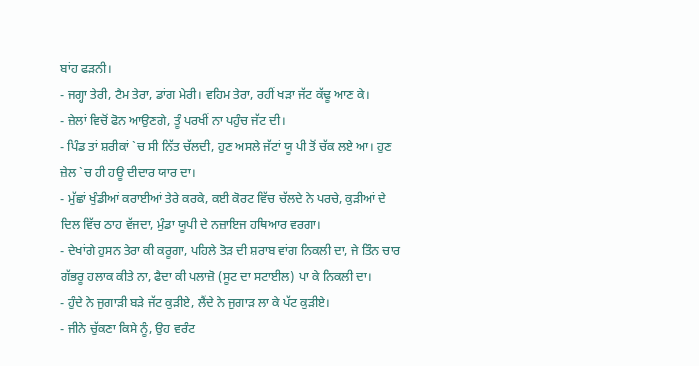ਬਾਂਹ ਫੜਨੀ।
- ਜਗ੍ਹਾ ਤੇਰੀ, ਟੈਮ ਤੇਰਾ, ਡਾਂਗ ਮੇਰੀ। ਵਹਿਮ ਤੇਰਾ, ਰਹੀਂ ਖੜਾ ਜੱਟ ਕੱਢੂ ਆਣ ਕੇ।
- ਜ਼ੇਲਾਂ ਵਿਚੋਂ ਫੋਨ ਆਉਣਗੇ, ਤੂੰ ਪਰਖੀਂ ਨਾ ਪਹੁੰਚ ਜੱਟ ਦੀ।
- ਪਿੰਡ ਤਾਂ ਸ਼ਰੀਕਾਂ `ਚ ਸੀ ਨਿੱਤ ਚੱਲਦੀ, ਹੁਣ ਅਸਲੇ ਜੱਟਾਂ ਯੂ ਪੀ ਤੋਂ ਚੱਕ ਲਏ ਆ। ਹੁਣ
ਜ਼ੇਲ `ਚ ਹੀ ਹਊ ਦੀਦਾਰ ਯਾਰ ਦਾ।
- ਮੁੱਛਾਂ ਖੁੰਡੀਆਂ ਕਰਾਈਆਂ ਤੇਰੇ ਕਰਕੇ, ਕਈ ਕੋਰਟ ਵਿੱਚ ਚੱਲਦੇ ਨੇ ਪਰਚੇ, ਕੁੜੀਆਂ ਦੇ
ਦਿਲ ਵਿੱਚ ਠਾਹ ਵੱਜਦਾ, ਮੁੰਡਾ ਯੂਪੀ ਦੇ ਨਜ਼ਾਇਜ ਹਥਿਆਰ ਵਰਗਾ।
- ਦੇਖਾਂਗੇ ਹੁਸਨ ਤੇਰਾ ਕੀ ਕਰੂਗਾ, ਪਹਿਲੇ ਤੋੜ ਦੀ ਸ਼ਰਾਬ ਵਾਂਗ ਨਿਕਲੀ ਦਾ, ਜੇ ਤਿੰਨ ਚਾਰ
ਗੱਭਰੂ ਹਲਾਕ ਕੀਤੇ ਨਾ, ਫੈਦਾ ਕੀ ਪਲਾਜ਼ੋ (ਸੂਟ ਦਾ ਸਟਾਈਲ) ਪਾ ਕੇ ਨਿਕਲੀ ਦਾ।
- ਹੁੰਦੇ ਨੇ ਜੁਗਾੜੀ ਬੜੇ ਜੱਟ ਕੁੜੀਏ, ਲੈਂਦੇ ਨੇ ਜੁਗਾੜ ਲਾ ਕੇ ਪੱਟ ਕੁੜੀਏ।
- ਜੀਨੇ ਚੁੱਕਣਾ ਕਿਸੇ ਨੂੰ, ਉਹ ਵਰੰਟ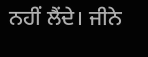ਨਹੀਂ ਲੈਂਦੇ। ਜੀਨੇ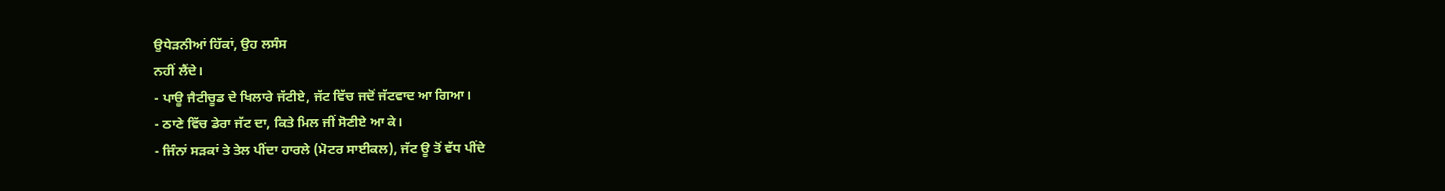ਉਧੇੜਨੀਆਂ ਹਿੱਕਾਂ, ਉਹ ਲਸੰਸ
ਨਹੀਂ ਲੈਂਦੇ।
- ਪਾਊ ਜੈਟੀਚੂਡ ਦੇ ਖਿਲਾਰੇ ਜੱਟੀਏ, ਜੱਟ ਵਿੱਚ ਜਦੋਂ ਜੱਟਵਾਦ ਆ ਗਿਆ।
- ਠਾਣੇ ਵਿੱਚ ਡੇਰਾ ਜੱਟ ਦਾ, ਕਿਤੇ ਮਿਲ ਜੀਂ ਸੋਣੀਏ ਆ ਕੇ।
- ਜਿੰਨਾਂ ਸੜਕਾਂ ਤੇ ਤੇਲ ਪੀਂਦਾ ਹਾਰਲੇ (ਮੋਟਰ ਸਾਈਕਲ), ਜੱਟ ਊ ਤੋਂ ਵੱਧ ਪੀਂਦੇ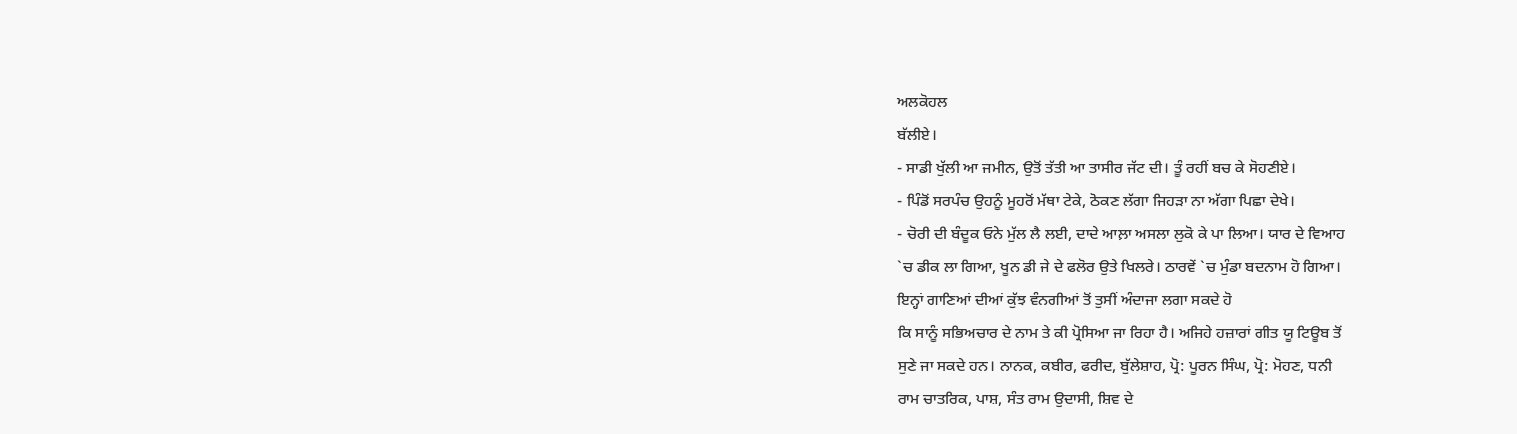ਅਲਕੋਹਲ
ਬੱਲੀਏ।
- ਸਾਡੀ ਖੁੱਲੀ ਆ ਜਮੀਨ, ਉਤੋਂ ਤੱਤੀ ਆ ਤਾਸੀਰ ਜੱਟ ਦੀ। ਤੂੰ ਰਹੀਂ ਬਚ ਕੇ ਸੋਹਣੀਏ।
- ਪਿੰਡੋਂ ਸਰਪੰਚ ਉਹਨੂੰ ਮੂਹਰੋਂ ਮੱਥਾ ਟੇਕੇ, ਠੋਕਣ ਲੱਗਾ ਜਿਹੜਾ ਨਾ ਅੱਗਾ ਪਿਛਾ ਦੇਖੇ।
- ਚੋਰੀ ਦੀ ਬੰਦੂਕ ਓਨੇ ਮੁੱਲ ਲੈ ਲਈ, ਦਾਦੇ ਆਲ਼ਾ ਅਸਲਾ ਲੁਕੋ ਕੇ ਪਾ ਲਿਆ। ਯਾਰ ਦੇ ਵਿਆਹ
`ਚ ਡੀਕ ਲਾ ਗਿਆ, ਖੂਨ ਡੀ ਜੇ ਦੇ ਫਲੋਰ ਉਤੇ ਖਿਲਰੇ। ਠਾਰਵੇਂ `ਚ ਮੁੰਡਾ ਬਦਨਾਮ ਹੋ ਗਿਆ।
ਇਨ੍ਹਾਂ ਗਾਣਿਆਂ ਦੀਆਂ ਕੁੱਝ ਵੰਨਗੀਆਂ ਤੋਂ ਤੁਸੀਂ ਅੰਦਾਜਾ ਲਗਾ ਸਕਦੇ ਹੋ
ਕਿ ਸਾਨੂੰ ਸਭਿਅਚਾਰ ਦੇ ਨਾਮ ਤੇ ਕੀ ਪ੍ਰੋਸਿਆ ਜਾ ਰਿਹਾ ਹੈ। ਅਜਿਹੇ ਹਜ਼ਾਰਾਂ ਗੀਤ ਯੂ ਟਿਊਬ ਤੋਂ
ਸੁਣੇ ਜਾ ਸਕਦੇ ਹਨ। ਨਾਨਕ, ਕਬੀਰ, ਫਰੀਦ, ਬੁੱਲੇਸ਼ਾਹ, ਪ੍ਰੋ: ਪੂਰਨ ਸਿੰਘ, ਪ੍ਰੋ: ਮੋਹਣ, ਧਨੀ
ਰਾਮ ਚਾਤਰਿਕ, ਪਾਸ਼, ਸੰਤ ਰਾਮ ਉਦਾਸੀ, ਸ਼ਿਵ ਦੇ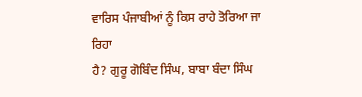ਵਾਰਿਸ ਪੰਜਾਬੀਆਂ ਨੂੰ ਕਿਸ ਰਾਹੇ ਤੋਰਿਆ ਜਾ ਰਿਹਾ
ਹੈ? ਗੁਰੂ ਗੋਬਿੰਦ ਸਿੰਘ, ਬਾਬਾ ਬੰਦਾ ਸਿੰਘ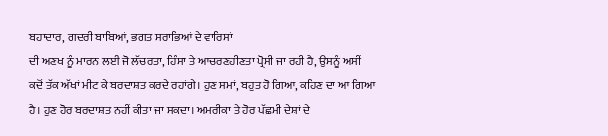ਬਹਾਦਾਰ, ਗਦਰੀ ਬਾਬਿਆਂ, ਭਗਤ ਸਰਾਭਿਆਂ ਦੇ ਵਾਰਿਸਾਂ
ਦੀ ਅਣਖ ਨੂੰ ਮਾਰਨ ਲਈ ਜੋ ਲੱਚਰਤਾ, ਹਿੰਸਾ ਤੇ ਆਚਰਣਹੀਣਤਾ ਪ੍ਰੋਸੀ ਜਾ ਰਹੀ ਹੈ, ਉਸਨੂੰ ਅਸੀਂ
ਕਦੋਂ ਤੱਕ ਅੱਖਾਂ ਮੀਟ ਕੇ ਬਰਦਾਸ਼ਤ ਕਰਦੇ ਰਹਾਂਗੇ। ਹੁਣ ਸਮਾਂ, ਬਹੁਤ ਹੋ ਗਿਆ, ਕਹਿਣ ਦਾ ਆ ਗਿਆ
ਹੈ। ਹੁਣ ਹੋਰ ਬਰਦਾਸ਼ਤ ਨਹੀਂ ਕੀਤਾ ਜਾ ਸਕਦਾ। ਅਮਰੀਕਾ ਤੇ ਹੋਰ ਪੱਛਮੀ ਦੇਸ਼ਾਂ ਦੇ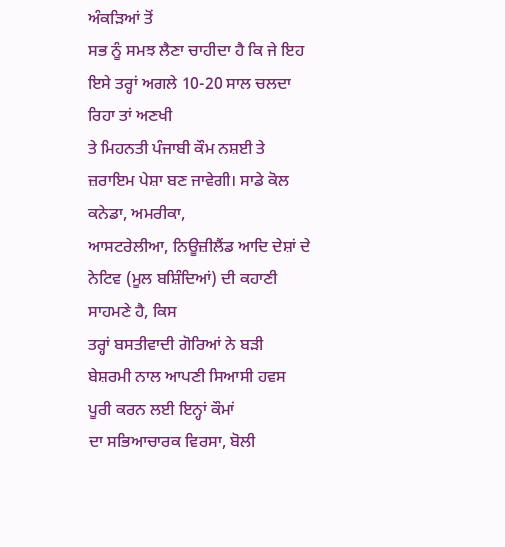ਅੰਕੜਿਆਂ ਤੋਂ
ਸਭ ਨੂੰ ਸਮਝ ਲੈਣਾ ਚਾਹੀਦਾ ਹੈ ਕਿ ਜੇ ਇਹ ਇਸੇ ਤਰ੍ਹਾਂ ਅਗਲੇ 10-20 ਸਾਲ ਚਲਦਾ ਰਿਹਾ ਤਾਂ ਅਣਖੀ
ਤੇ ਮਿਹਨਤੀ ਪੰਜਾਬੀ ਕੌਮ ਨਸ਼ਈ ਤੇ ਜ਼ਰਾਇਮ ਪੇਸ਼ਾ ਬਣ ਜਾਵੇਗੀ। ਸਾਡੇ ਕੋਲ ਕਨੇਡਾ, ਅਮਰੀਕਾ,
ਆਸਟਰੇਲੀਆ, ਨਿਊਜ਼ੀਲੈਂਡ ਆਦਿ ਦੇਸ਼ਾਂ ਦੇ ਨੇਟਿਵ (ਮੂਲ ਬਸ਼ਿੰਦਿਆਂ) ਦੀ ਕਹਾਣੀ ਸਾਹਮਣੇ ਹੈ, ਕਿਸ
ਤਰ੍ਹਾਂ ਬਸਤੀਵਾਦੀ ਗੋਰਿਆਂ ਨੇ ਬੜੀ ਬੇਸ਼ਰਮੀ ਨਾਲ ਆਪਣੀ ਸਿਆਸੀ ਹਵਸ ਪੂਰੀ ਕਰਨ ਲਈ ਇਨ੍ਹਾਂ ਕੌਮਾਂ
ਦਾ ਸਭਿਆਚਾਰਕ ਵਿਰਸਾ, ਬੋਲੀ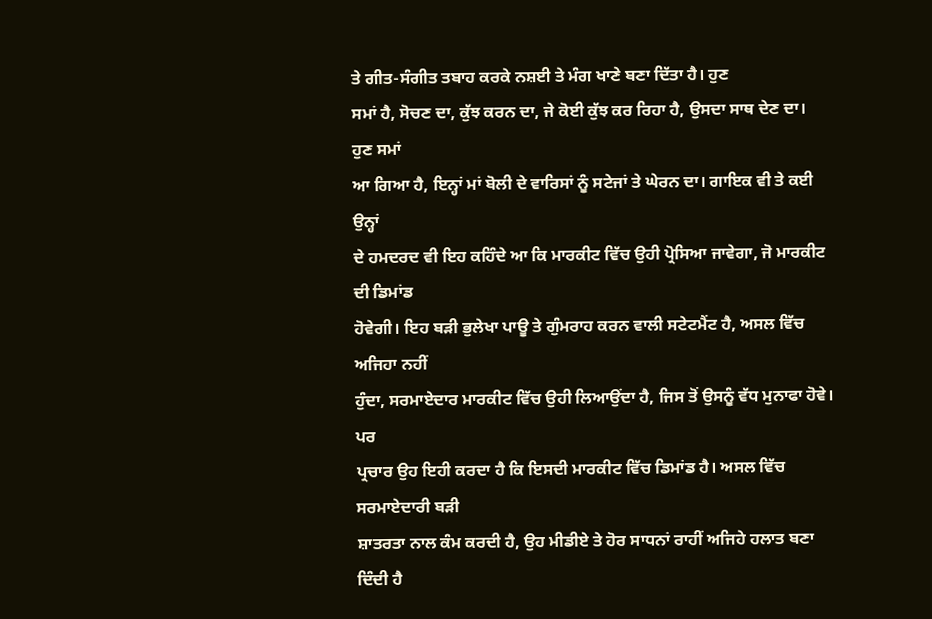ਤੇ ਗੀਤ-ਸੰਗੀਤ ਤਬਾਹ ਕਰਕੇ ਨਸ਼ਈ ਤੇ ਮੰਗ ਖਾਣੇ ਬਣਾ ਦਿੱਤਾ ਹੈ। ਹੁਣ
ਸਮਾਂ ਹੈ, ਸੋਚਣ ਦਾ, ਕੁੱਝ ਕਰਨ ਦਾ, ਜੇ ਕੋਈ ਕੁੱਝ ਕਰ ਰਿਹਾ ਹੈ, ਉਸਦਾ ਸਾਥ ਦੇਣ ਦਾ। ਹੁਣ ਸਮਾਂ
ਆ ਗਿਆ ਹੈ, ਇਨ੍ਹਾਂ ਮਾਂ ਬੋਲੀ ਦੇ ਵਾਰਿਸਾਂ ਨੂੰ ਸਟੇਜਾਂ ਤੇ ਘੇਰਨ ਦਾ। ਗਾਇਕ ਵੀ ਤੇ ਕਈ ਉਨ੍ਹਾਂ
ਦੇ ਹਮਦਰਦ ਵੀ ਇਹ ਕਹਿੰਦੇ ਆ ਕਿ ਮਾਰਕੀਟ ਵਿੱਚ ਉਹੀ ਪ੍ਰੋਸਿਆ ਜਾਵੇਗਾ, ਜੋ ਮਾਰਕੀਟ ਦੀ ਡਿਮਾਂਡ
ਹੋਵੇਗੀ। ਇਹ ਬੜੀ ਭੁਲੇਖਾ ਪਾਊ ਤੇ ਗੁੰਮਰਾਹ ਕਰਨ ਵਾਲੀ ਸਟੇਟਮੈਂਟ ਹੈ, ਅਸਲ ਵਿੱਚ ਅਜਿਹਾ ਨਹੀਂ
ਹੁੰਦਾ, ਸਰਮਾਏਦਾਰ ਮਾਰਕੀਟ ਵਿੱਚ ਉਹੀ ਲਿਆਉਂਦਾ ਹੈ, ਜਿਸ ਤੋਂ ਉਸਨੂੰ ਵੱਧ ਮੁਨਾਫਾ ਹੋਵੇ। ਪਰ
ਪ੍ਰਚਾਰ ਉਹ ਇਹੀ ਕਰਦਾ ਹੈ ਕਿ ਇਸਦੀ ਮਾਰਕੀਟ ਵਿੱਚ ਡਿਮਾਂਡ ਹੈ। ਅਸਲ ਵਿੱਚ ਸਰਮਾਏਦਾਰੀ ਬੜੀ
ਸ਼ਾਤਰਤਾ ਨਾਲ ਕੰਮ ਕਰਦੀ ਹੈ, ਉਹ ਮੀਡੀਏ ਤੇ ਹੋਰ ਸਾਧਨਾਂ ਰਾਹੀਂ ਅਜਿਹੇ ਹਲਾਤ ਬਣਾ ਦਿੰਦੀ ਹੈ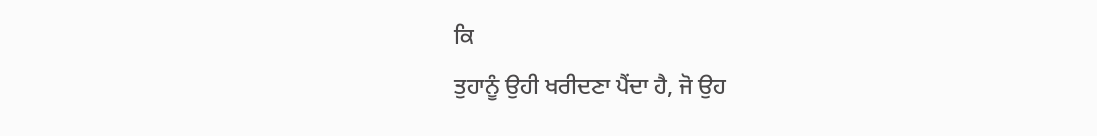ਕਿ
ਤੁਹਾਨੂੰ ਉਹੀ ਖਰੀਦਣਾ ਪੈਂਦਾ ਹੈ, ਜੋ ਉਹ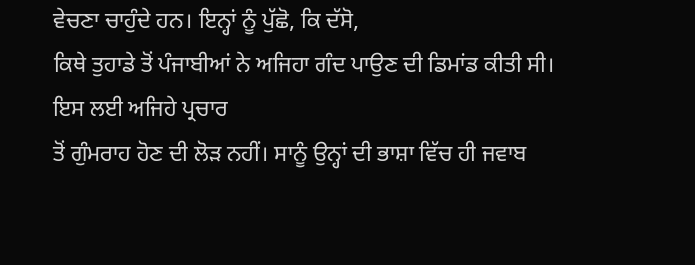ਵੇਚਣਾ ਚਾਹੁੰਦੇ ਹਨ। ਇਨ੍ਹਾਂ ਨੂੰ ਪੁੱਛੋ, ਕਿ ਦੱਸੋ,
ਕਿਥੇ ਤੁਹਾਡੇ ਤੋਂ ਪੰਜਾਬੀਆਂ ਨੇ ਅਜਿਹਾ ਗੰਦ ਪਾਉਣ ਦੀ ਡਿਮਾਂਡ ਕੀਤੀ ਸੀ। ਇਸ ਲਈ ਅਜਿਹੇ ਪ੍ਰਚਾਰ
ਤੋਂ ਗੁੰਮਰਾਹ ਹੋਣ ਦੀ ਲੋੜ ਨਹੀਂ। ਸਾਨੂੰ ਉਨ੍ਹਾਂ ਦੀ ਭਾਸ਼ਾ ਵਿੱਚ ਹੀ ਜਵਾਬ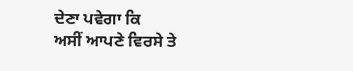ਦੇਣਾ ਪਵੇਗਾ ਕਿ
ਅਸੀਂ ਆਪਣੇ ਵਿਰਸੇ ਤੇ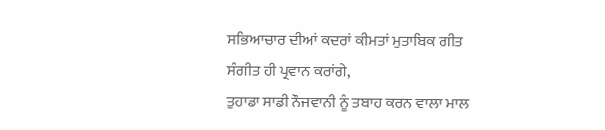ਸਭਿਆਚਾਰ ਦੀਆਂ ਕਦਰਾਂ ਕੀਮਤਾਂ ਮੁਤਾਬਿਕ ਗੀਤ ਸੰਗੀਤ ਹੀ ਪ੍ਰਵਾਨ ਕਰਾਂਗੇ,
ਤੁਹਾਡਾ ਸਾਡੀ ਨੌਜਵਾਨੀ ਨੂੰ ਤਬਾਹ ਕਰਨ ਵਾਲਾ ਮਾਲ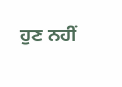ਹੁਣ ਨਹੀਂ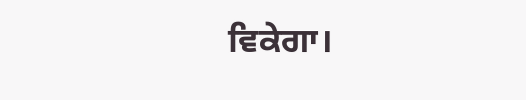ਵਿਕੇਗਾ।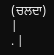(ਚਲਦਾ)
|
. |